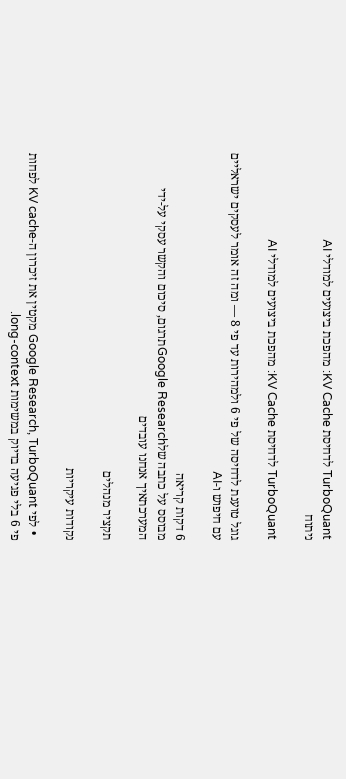TurboQuant לדחיסת KV Cache: מהפכת ביצועים למודלי AI
ניתוח

TurboQuant לדחיסת KV Cache: מהפכת ביצועים למודלי AI

גוגל טוענת לדחיסה של פי 6 ולמהירות עד פי 8 — ומה זה אומר לעסקים ישראליים עם חיפוש ו-AI

6 דקות קריאה
מבוסס על כתבה שלGoogle Researchתרגום, סיכום והקשר עסקי על-ידי המערכתאיך אנחנו עובדים

תקציר מנהלים

נקודות עיקריות

  • לפי Google Research, TurboQuant מקטין את זיכרון ה-KV cache לפחות פי 6 בלי פגיעה בדיוק במשימות long-context.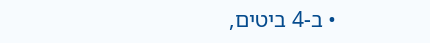• ב-4 ביטים,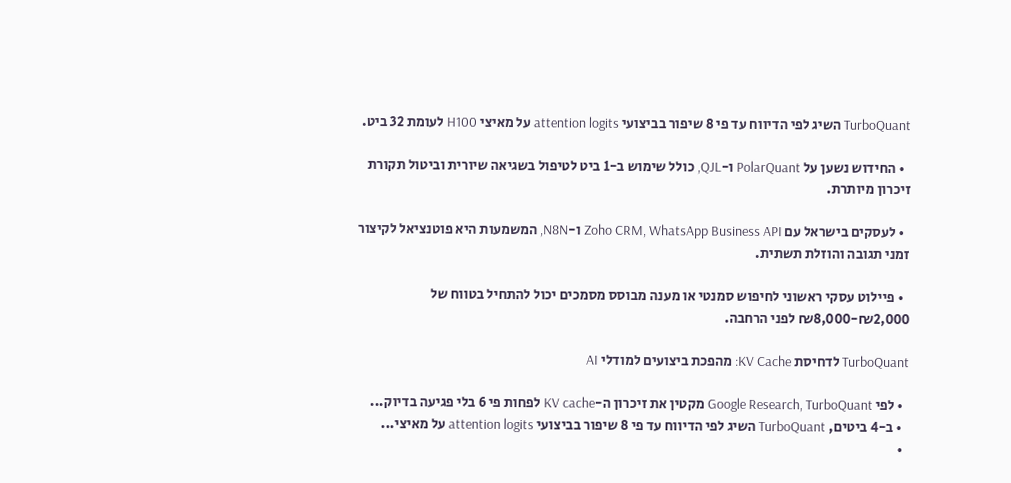TurboQuant השיג לפי הדיווח עד פי 8 שיפור בביצועי attention logits על מאיצי H100 לעומת 32 ביט.

  • החידוש נשען על PolarQuant ו-QJL, כולל שימוש ב-1 ביט לטיפול בשגיאה שיורית וביטול תקורת זיכרון מיותרת.

  • לעסקים בישראל עם Zoho CRM, WhatsApp Business API ו-N8N, המשמעות היא פוטנציאל לקיצור זמני תגובה והוזלת תשתית.

  • פיילוט עסקי ראשוני לחיפוש סמנטי או מענה מבוסס מסמכים יכול להתחיל בטווח של ₪2,000-₪8,000 לפני הרחבה.

TurboQuant לדחיסת KV Cache: מהפכת ביצועים למודלי AI

  • לפי Google Research, TurboQuant מקטין את זיכרון ה-KV cache לפחות פי 6 בלי פגיעה בדיוק...
  • ב-4 ביטים, TurboQuant השיג לפי הדיווח עד פי 8 שיפור בביצועי attention logits על מאיצי...
  •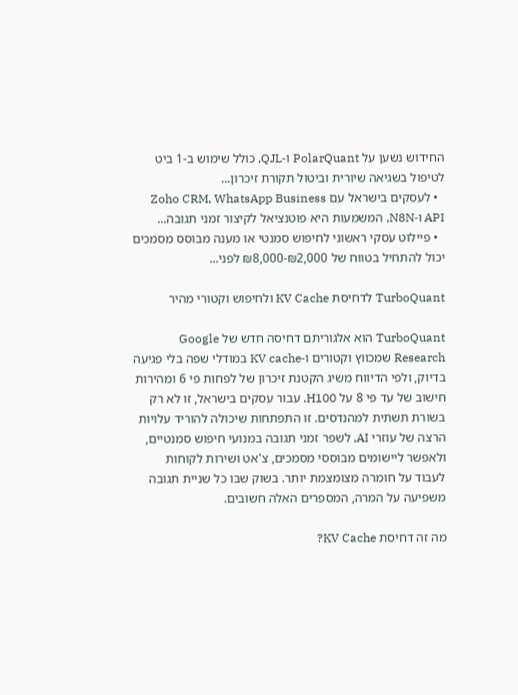החידוש נשען על PolarQuant ו-QJL, כולל שימוש ב-1 ביט לטיפול בשגיאה שיורית וביטול תקורת זיכרון...
  • לעסקים בישראל עם Zoho CRM, WhatsApp Business API ו-N8N, המשמעות היא פוטנציאל לקיצור זמני תגובה...
  • פיילוט עסקי ראשוני לחיפוש סמנטי או מענה מבוסס מסמכים יכול להתחיל בטווח של ₪2,000-₪8,000 לפני...

TurboQuant לדחיסת KV Cache ולחיפוש וקטורי מהיר

TurboQuant הוא אלגוריתם דחיסה חדש של Google Research שמכווץ וקטורים ו-KV cache במודלי שפה בלי פגיעה בדיוק, ולפי הדיווח משיג הקטנת זיכרון של לפחות פי 6 ומהירות חישוב של עד פי 8 על H100. עבור עסקים בישראל, זו לא רק בשורת תשתית למהנדסים. זו התפתחות שיכולה להוריד עלויות הרצה של עוזרי AI, לשפר זמני תגובה במנועי חיפוש סמנטיים, ולאפשר ליישומים מבוססי מסמכים, צ'אט ושירות לקוחות לעבוד על חומרה מצומצמת יותר. בשוק שבו כל שניית תגובה משפיעה על המרה, המספרים האלה חשובים.

מה זה דחיסת KV Cache?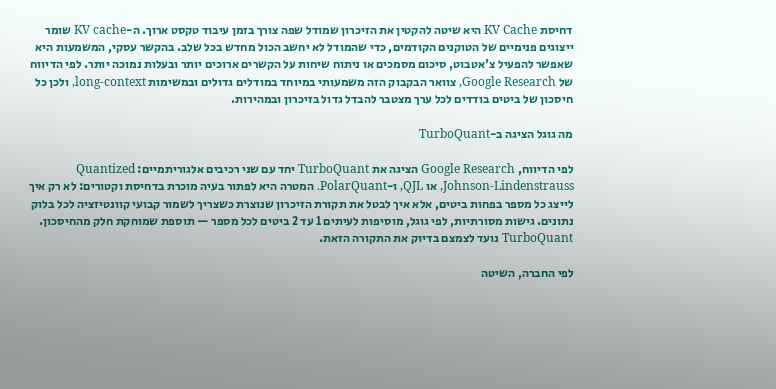דחיסת KV Cache היא שיטה להקטין את הזיכרון שמודל שפה צורך בזמן עיבוד טקסט ארוך. ה-KV cache שומר ייצוגים פנימיים של הטוקנים הקודמים, כדי שהמודל לא יחשב הכול מחדש בכל שלב. בהקשר עסקי, המשמעות היא שאפשר להפעיל צ'אטבוט, סיכום מסמכים או ניתוח שיחות על הקשרים ארוכים יותר ובעלות נמוכה יותר. לפי הדיווח של Google Research, צוואר הבקבוק הזה משמעותי במיוחד במודלים גדולים ובמשימות long-context, ולכן כל חיסכון של ביטים בודדים לכל ערך מצטבר להבדל גדול בזיכרון ובמהירות.

מה גוגל הציגה ב-TurboQuant

לפי הדיווח, Google Research הציגה את TurboQuant יחד עם שני רכיבים אלגוריתמיים: Quantized Johnson-Lindenstrauss, או QJL, ו-PolarQuant. המטרה היא לפתור בעיה מוכרת בדחיסת וקטורים: לא רק איך לייצג כל מספר בפחות ביטים, אלא איך לבטל את תקורת הזיכרון שנוצרת כשצריך לשמור קבועי קוונטיזציה לכל בלוק נתונים. גישות מסורתיות, לפי גוגל, מוסיפות לעיתים 1 עד 2 ביטים לכל מספר — תוספת שמוחקת חלק מהחיסכון. TurboQuant נועד לצמצם בדיוק את התקורה הזאת.

לפי החברה, השיטה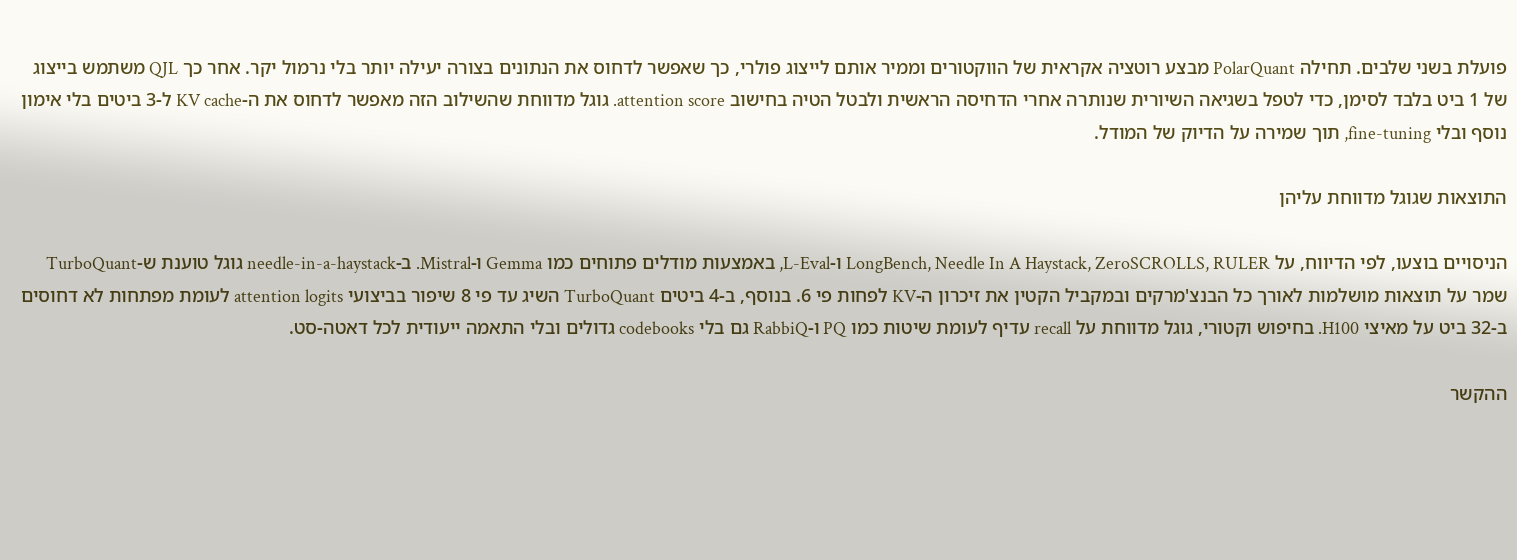פועלת בשני שלבים. תחילה PolarQuant מבצע רוטציה אקראית של הווקטורים וממיר אותם לייצוג פולרי, כך שאפשר לדחוס את הנתונים בצורה יעילה יותר בלי נרמול יקר. אחר כך QJL משתמש בייצוג של 1 ביט בלבד לסימן, כדי לטפל בשגיאה השיורית שנותרה אחרי הדחיסה הראשית ולבטל הטיה בחישוב attention score. גוגל מדווחת שהשילוב הזה מאפשר לדחוס את ה-KV cache ל-3 ביטים בלי אימון נוסף ובלי fine-tuning, תוך שמירה על הדיוק של המודל.

התוצאות שגוגל מדווחת עליהן

הניסויים בוצעו, לפי הדיווח, על LongBench, Needle In A Haystack, ZeroSCROLLS, RULER ו-L-Eval, באמצעות מודלים פתוחים כמו Gemma ו-Mistral. ב-needle-in-a-haystack גוגל טוענת ש-TurboQuant שמר על תוצאות מושלמות לאורך כל הבנצ'מרקים ובמקביל הקטין את זיכרון ה-KV לפחות פי 6. בנוסף, ב-4 ביטים TurboQuant השיג עד פי 8 שיפור בביצועי attention logits לעומת מפתחות לא דחוסים ב-32 ביט על מאיצי H100. בחיפוש וקטורי, גוגל מדווחת על recall עדיף לעומת שיטות כמו PQ ו-RabbiQ גם בלי codebooks גדולים ובלי התאמה ייעודית לכל דאטה-סט.

ההקשר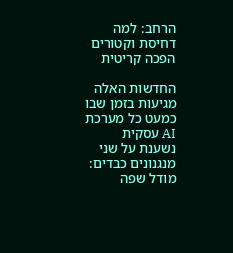הרחב: למה דחיסת וקטורים הפכה קריטית

החדשות האלה מגיעות בזמן שבו כמעט כל מערכת AI עסקית נשענת על שני מנגנונים כבדים: מודל שפה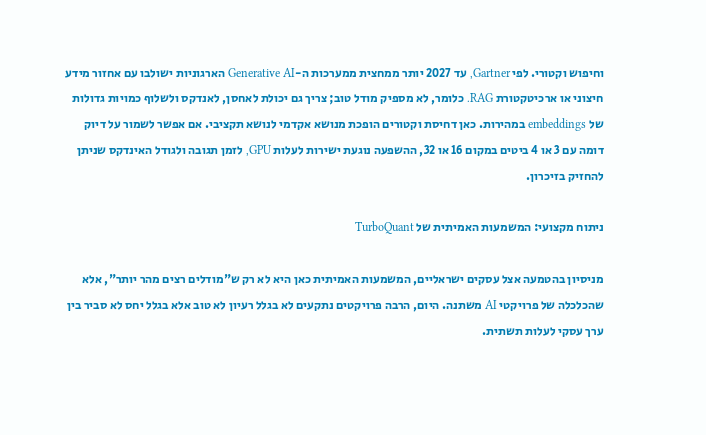וחיפוש וקטורי. לפי Gartner, עד 2027 יותר ממחצית ממערכות ה-Generative AI הארגוניות ישולבו עם אחזור מידע חיצוני או ארכיטקטורת RAG. כלומר, לא מספיק מודל טוב; צריך גם יכולת לאחסן, לאנדקס ולשלוף כמויות גדולות של embeddings במהירות. כאן דחיסת וקטורים הופכת מנושא אקדמי לנושא תקציבי. אם אפשר לשמור על דיוק דומה עם 3 או 4 ביטים במקום 16 או 32, ההשפעה נוגעת ישירות לעלות GPU, לזמן תגובה ולגודל האינדקס שניתן להחזיק בזיכרון.

ניתוח מקצועי: המשמעות האמיתית של TurboQuant

מניסיון בהטמעה אצל עסקים ישראליים, המשמעות האמיתית כאן היא לא רק ש"מודלים רצים מהר יותר", אלא שהכלכלה של פרויקטי AI משתנה. היום, הרבה פרויקטים נתקעים לא בגלל רעיון לא טוב אלא בגלל יחס לא סביר בין ערך עסקי לעלות תשתית.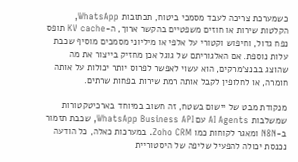כשמערכת צריכה לעבד מסמכי ביטוח, תכתובות WhatsApp, הקלטות שירות או חוזים משפטיים בהקשר ארוך, ה-KV cache תופס נפח גדול, וחיפוש וקטורי על אלפי או מיליוני מסמכים מוסיף שכבת עלות נוספת. אם האלגוריתם של גוגל אכן מחזיק בייצור את מה שהוצג בבנצ'מרקים, הוא עשוי לאפשר לפרוס יותר יכולות על אותה חומרה, או לחלופין לקבל אותה רמת שירות בפחות שרתים.

מנקודת מבט של יישום בשטח, זה חשוב במיוחד בארכיטקטורות שמשלבות AI Agents עם WhatsApp Business API, שכבת תזמור ב-N8N ומאגר לקוחות כמו Zoho CRM. במערכות כאלה, כל הודעה נכנסת יכולה להפעיל שליפה של היסטוריית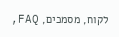לקוח, מסמכים, FAQ,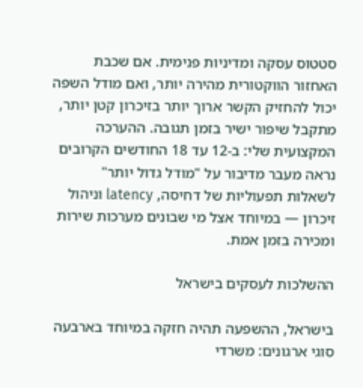סטטוס עסקה ומדיניות פנימית. אם שכבת האחזור הווקטורית מהירה יותר, ואם מודל השפה יכול להחזיק הקשר ארוך יותר בזיכרון קטן יותר, מתקבל שיפור ישיר בזמן תגובה. ההערכה המקצועית שלי: ב-12 עד 18 החודשים הקרובים נראה מעבר מדיבור על "מודל גדול יותר" לשאלות תפעוליות של דחיסה, latency וניהול זיכרון — במיוחד אצל מי שבונים מערכות שירות ומכירה בזמן אמת.

ההשלכות לעסקים בישראל

בישראל, ההשפעה תהיה חזקה במיוחד בארבעה סוגי ארגונים: משרדי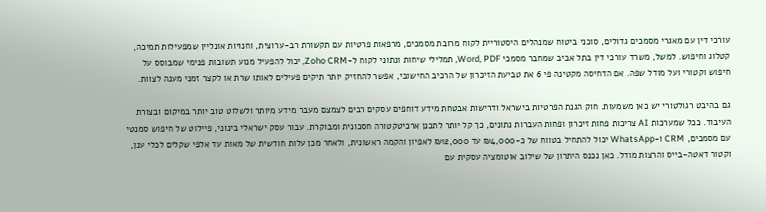עורכי דין עם מאגרי מסמכים גדולים, סוכני ביטוח שמנהלים היסטוריית לקוח מרובת מסמכים, מרפאות פרטיות עם תקשורת רב-ערוצית, וחנויות אונליין שמפעילות תמיכה, קטלוג וחיפוש. למשל, משרד עורכי דין בתל אביב שמחבר מסמכי Word, PDF, תמלילי שיחות ונתוני לקוח ל-Zoho CRM, יכול להפעיל מנוע תשובות פנימי שמבוסס על חיפוש וקטורי ועל מודל שפה. אם הדחיסה מקטינה פי 6 את טביעת הזיכרון של הרכיב החישובי, אפשר להחזיק יותר תיקים פעילים לאותו שרת או לקצר זמני מענה לצוות.

גם בהיבט רגולטורי יש כאן משמעות. חוק הגנת הפרטיות בישראל ודרישות אבטחת מידע דוחפים עסקים רבים לצמצם מעבר מידע מיותר ולשלוט טוב יותר במיקום ובצורת העיבוד. ככל שמערכות AI צריכות פחות זיכרון ופחות העברות נתונים, כך קל יותר לתכנן ארכיטקטורה חסכונית ומבוקרת. עבור עסק ישראלי בינוני, פיילוט של חיפוש סמנטי עם מסמכים, CRM ו-WhatsApp יכול להתחיל בטווח של כ-₪4,000 עד ₪12,000 לאפיון והקמה ראשונית, ולאחר מכן עלות חודשית של מאות עד אלפי שקלים לכלי ענן, וקטור דאטה-בייס והרצות מודל. כאן נכנס היתרון של שילוב אוטומציה עסקית עם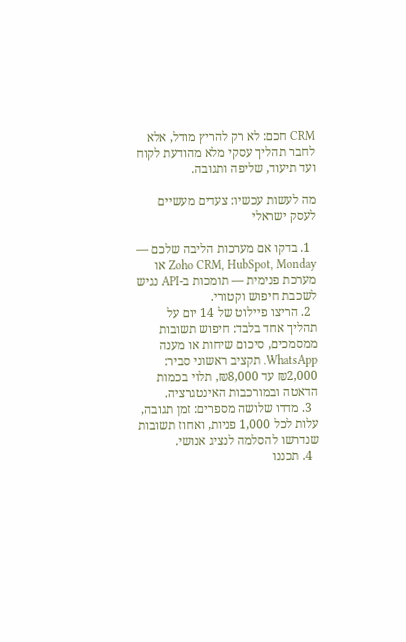CRM חכם: לא רק להריץ מודל, אלא לחבר תהליך עסקי מלא מהודעת לקוח ועד תיעוד, שליפה ותגובה.

מה לעשות עכשיו: צעדים מעשיים לעסק ישראלי

  1. בדקו אם מערכות הליבה שלכם — Zoho CRM, HubSpot, Monday או מערכת פנימית — תומכות ב-API נגיש לשכבת חיפוש וקטורי.
  2. הריצו פיילוט של 14 יום על תהליך אחד בלבד: חיפוש תשובות ממסמכים, סיכום שיחות או מענה WhatsApp. תקציב ראשוני סביר: ₪2,000 עד ₪8,000, תלוי בכמות הדאטה ובמורכבות האינטגרציה.
  3. מדדו שלושה מספרים: זמן תגובה, עלות לכל 1,000 פניות, ואחוז תשובות שנדרשו להסלמה לנציג אנושי.
  4. תכננו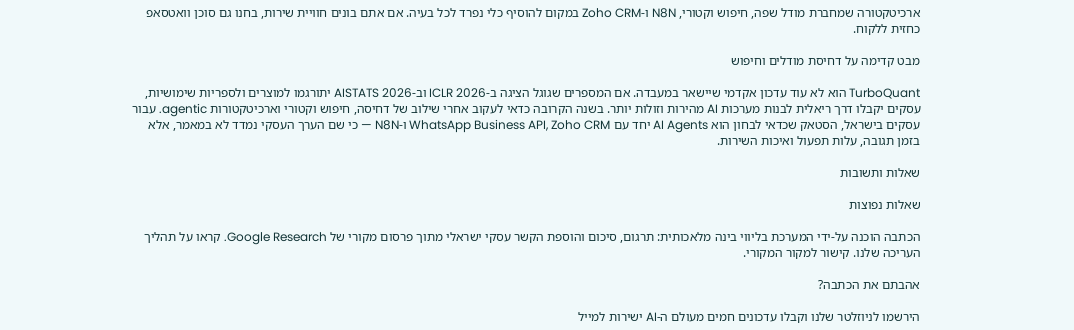ארכיטקטורה שמחברת מודל שפה, חיפוש וקטורי, N8N ו-Zoho CRM במקום להוסיף כלי נפרד לכל בעיה. אם אתם בונים חוויית שירות, בחנו גם סוכן וואטסאפ כחזית ללקוח.

מבט קדימה על דחיסת מודלים וחיפוש

TurboQuant הוא לא עוד עדכון אקדמי שיישאר במעבדה. אם המספרים שגוגל הציגה ב-ICLR 2026 וב-AISTATS 2026 יתורגמו למוצרים ולספריות שימושיות, עסקים יקבלו דרך ריאלית לבנות מערכות AI מהירות וזולות יותר. בשנה הקרובה כדאי לעקוב אחרי שילוב של דחיסה, חיפוש וקטורי וארכיטקטורות agentic. עבור עסקים בישראל, הסטאק שכדאי לבחון הוא AI Agents יחד עם WhatsApp Business API, Zoho CRM ו-N8N — כי שם הערך העסקי נמדד לא במאמר, אלא בזמן תגובה, עלות תפעול ואיכות השירות.

שאלות ותשובות

שאלות נפוצות

הכתבה הוכנה על-ידי המערכת בליווי בינה מלאכותית: תרגום, סיכום והוספת הקשר עסקי ישראלי מתוך פרסום מקורי של Google Research. קראו על תהליך העריכה שלנו. קישור למקור המקורי.

אהבתם את הכתבה?

הירשמו לניוזלטר שלנו וקבלו עדכונים חמים מעולם ה-AI ישירות למייל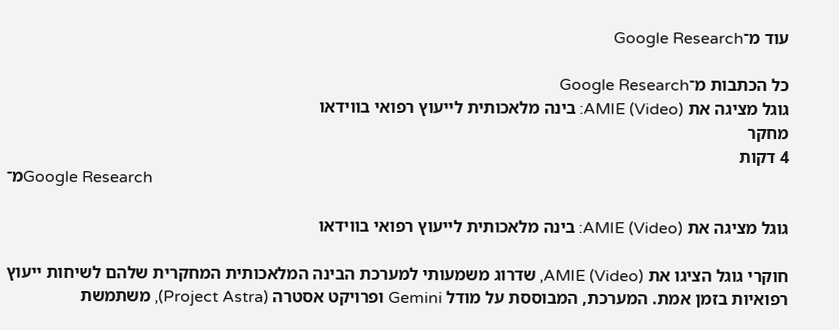עוד מ־Google Research

כל הכתבות מ־Google Research
גוגל מציגה את AMIE (Video): בינה מלאכותית לייעוץ רפואי בווידאו
מחקר
4 דקות
מ־Google Research

גוגל מציגה את AMIE (Video): בינה מלאכותית לייעוץ רפואי בווידאו

חוקרי גוגל הציגו את AMIE (Video), שדרוג משמעותי למערכת הבינה המלאכותית המחקרית שלהם לשיחות ייעוץ רפואיות בזמן אמת. המערכת, המבוססת על מודל Gemini ופרויקט אסטרה (Project Astra), משתמשת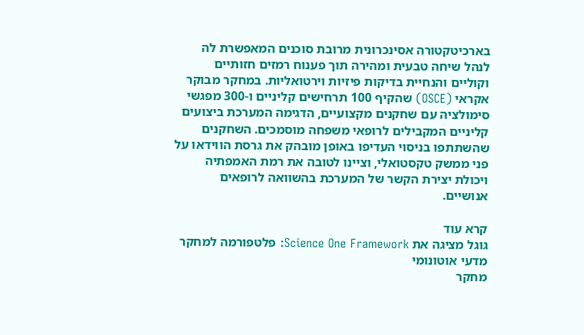בארכיטקטורה אסינכרונית מרובת סוכנים המאפשרת לה לנהל שיחה טבעית ומהירה תוך פענוח רמזים חזותיים וקוליים והנחיית בדיקות פיזיות וירטואליות. במחקר מבוקר אקראי (OSCE) שהקיף 100 תרחישים קליניים ו-300 מפגשי סימולציה עם שחקנים מקצועיים, הדגימה המערכת ביצועים קליניים המקבילים לרופאי משפחה מוסמכים. השחקנים שהשתתפו בניסוי העדיפו באופן מובהק את גרסת הווידאו על פני ממשק טקסטואלי, וציינו לטובה את רמת האמפתיה ויכולת יצירת הקשר של המערכת בהשוואה לרופאים אנושיים.

קרא עוד
גוגל מציגה את Science One Framework: פלטפורמה למחקר מדעי אוטונומי
מחקר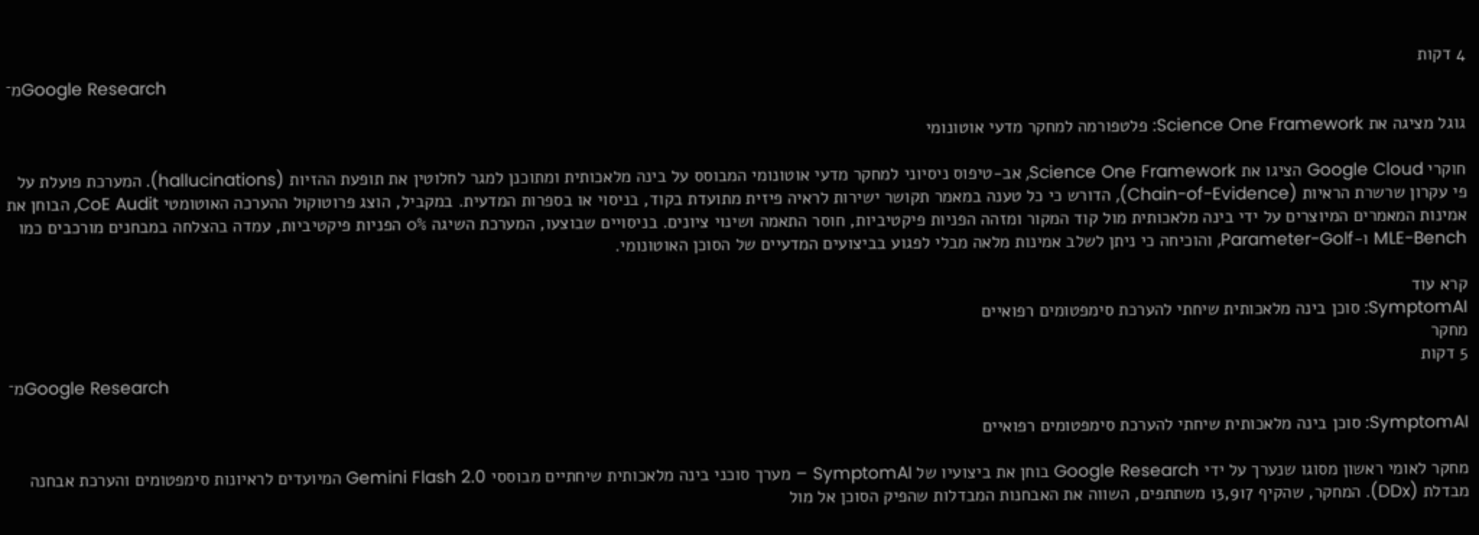4 דקות
מ־Google Research

גוגל מציגה את Science One Framework: פלטפורמה למחקר מדעי אוטונומי

חוקרי Google Cloud הציגו את Science One Framework, אב-טיפוס ניסיוני למחקר מדעי אוטונומי המבוסס על בינה מלאכותית ומתוכנן למגר לחלוטין את תופעת ההזיות (hallucinations). המערכת פועלת על פי עקרון שרשרת הראיות (Chain-of-Evidence), הדורש כי כל טענה במאמר תקושר ישירות לראיה פיזית מתועדת בקוד, בניסוי או בספרות המדעית. במקביל, הוצג פרוטוקול ההערכה האוטומטי CoE Audit, הבוחן את אמינות המאמרים המיוצרים על ידי בינה מלאכותית מול קוד המקור ומזהה הפניות פיקטיביות, חוסר התאמה ושינוי ציונים. בניסויים שבוצעו, המערכת השיגה 0% הפניות פיקטיביות, עמדה בהצלחה במבחנים מורכבים כמו MLE-Bench ו-Parameter-Golf, והוכיחה כי ניתן לשלב אמינות מלאה מבלי לפגוע בביצועים המדעיים של הסוכן האוטונומי.

קרא עוד
SymptomAI: סוכן בינה מלאכותית שיחתי להערכת סימפטומים רפואיים
מחקר
5 דקות
מ־Google Research

SymptomAI: סוכן בינה מלאכותית שיחתי להערכת סימפטומים רפואיים

מחקר לאומי ראשון מסוגו שנערך על ידי Google Research בוחן את ביצועיו של SymptomAI – מערך סוכני בינה מלאכותית שיחתיים מבוססי Gemini Flash 2.0 המיועדים לראיונות סימפטומים והערכת אבחנה מבדלת (DDx). המחקר, שהקיף 13,917 משתתפים, השווה את האבחנות המבדלות שהפיק הסוכן אל מול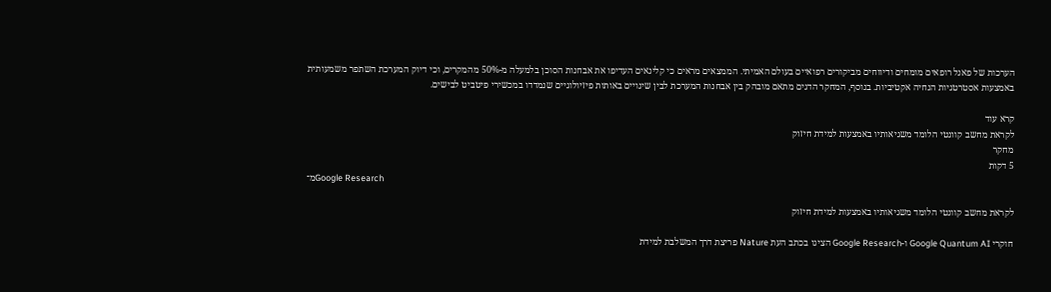הערכות של פאנל רופאים מומחים ודיווחים מביקורים רפואיים בעולם האמיתי. הממצאים מראים כי קלינאים העדיפו את אבחנות הסוכן בלמעלה מ-50% מהמקרים, וכי דיוק המערכת השתפר משמעותית באמצעות אסטרטגיות הנחיה אקטיביות. בנוסף, המחקר הדגים מתאם מובהק בין אבחנות המערכת לבין שינויים באותות פיזיולוגיים שנמדדו במכשירי פיטביט לבישים.

קרא עוד
לקראת מחשב קוונטי הלומד משגיאותיו באמצעות למידת חיזוק
מחקר
5 דקות
מ־Google Research

לקראת מחשב קוונטי הלומד משגיאותיו באמצעות למידת חיזוק

חוקרי Google Quantum AI ו-Google Research הציגו בכתב העת Nature פריצת דרך המשלבת למידת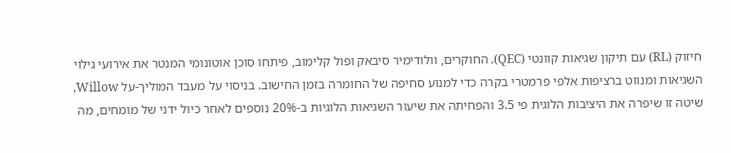חיזוק (RL) עם תיקון שגיאות קוונטי (QEC). החוקרים, וולודימיר סיבאק ופול קלימוב, פיתחו סוכן אוטונומי המנטר את אירועי גילוי השגיאות ומנווט ברציפות אלפי פרמטרי בקרה כדי למנוע סחיפה של החומרה בזמן החישוב. בניסוי על מעבד המוליך-על Willow, שיטה זו שיפרה את היציבות הלוגית פי 3.5 והפחיתה את שיעור השגיאות הלוגיות ב-20% נוספים לאחר כיול ידני של מומחים, מה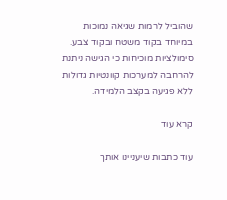שהוביל לרמות שגיאה נמוכות במיוחד בקוד משטח ובקוד צבע. סימולציות מוכיחות כי הגישה ניתנת להרחבה למערכות קוונטיות גדולות ללא פגיעה בקצב הלמידה.

קרא עוד

עוד כתבות שיעניינו אותך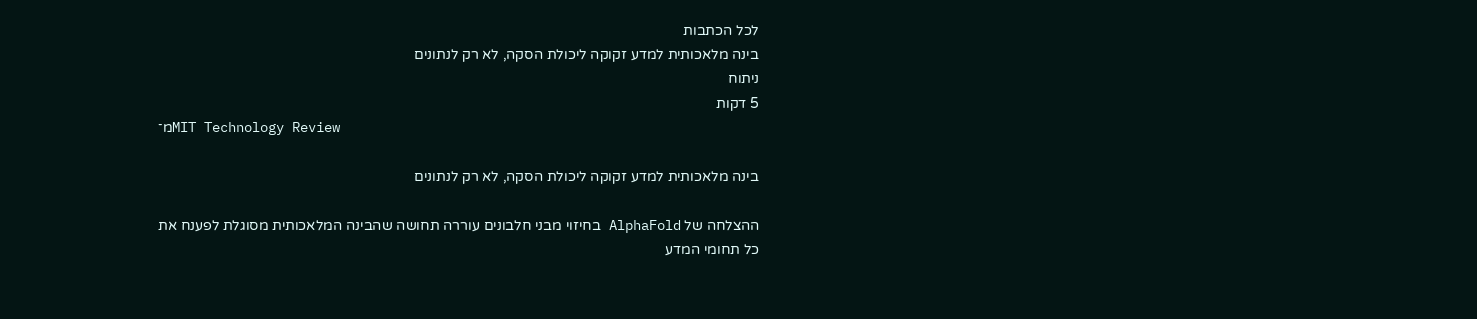לכל הכתבות
בינה מלאכותית למדע זקוקה ליכולת הסקה, לא רק לנתונים
ניתוח
5 דקות
מ־MIT Technology Review

בינה מלאכותית למדע זקוקה ליכולת הסקה, לא רק לנתונים

ההצלחה של AlphaFold בחיזוי מבני חלבונים עוררה תחושה שהבינה המלאכותית מסוגלת לפענח את כל תחומי המדע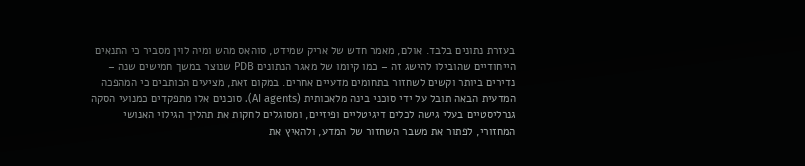בעזרת נתונים בלבד. אולם, מאמר חדש של אריק שמידט, סוהאס מהש ומיה לוין מסביר כי התנאים הייחודיים שהובילו להישג זה – כמו קיומו של מאגר הנתונים PDB שנוצר במשך חמישים שנה – נדירים ביותר וקשים לשחזור בתחומים מדעיים אחרים. במקום זאת, מציעים הכותבים כי המהפכה המדעית הבאה תובל על ידי סוכני בינה מלאכותית (AI agents). סוכנים אלו מתפקדים כמנועי הסקה גנרליסטיים בעלי גישה לכלים דיגיטליים ופיזיים, ומסוגלים לחקות את תהליך הגילוי האנושי המחזורי, לפתור את משבר השחזור של המדע, ולהאיץ את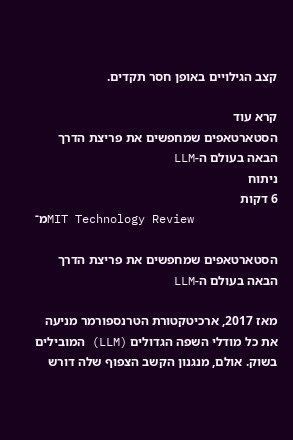קצב הגילויים באופן חסר תקדים.

קרא עוד
הסטארטאפים שמחפשים את פריצת הדרך הבאה בעולם ה-LLM
ניתוח
6 דקות
מ־MIT Technology Review

הסטארטאפים שמחפשים את פריצת הדרך הבאה בעולם ה-LLM

מאז 2017, ארכיטקטורת הטרנספורמר מניעה את כל מודלי השפה הגדולים (LLM) המובילים בשוק. אולם, מנגנון הקשב הצפוף שלה דורש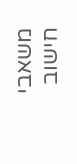משאבי חישוב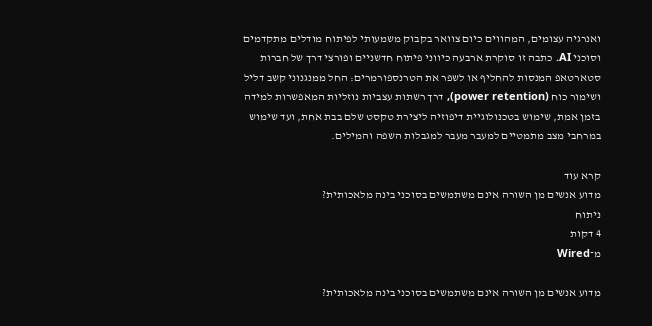ואנרגיה עצומים, המהווים כיום צוואר בקבוק משמעותי לפיתוח מודלים מתקדמים וסוכני AI. כתבה זו סוקרת ארבעה כיווני פיתוח חדשניים ופורצי דרך של חברות סטארטאפ המנסות להחליף או לשפר את הטרנספורמרים: החל ממנגנוני קשב דליל ושימור כוח (power retention), דרך רשתות עצביות נוזליות המאפשרות למידה בזמן אמת, שימוש בטכנולוגיית דיפוזיה ליצירת טקסט שלם בבת אחת, ועד שימוש במרחבי מצב מתמטיים למעבר מעבר למגבלות השפה והמילים.

קרא עוד
מדוע אנשים מן השורה אינם משתמשים בסוכני בינה מלאכותית?
ניתוח
4 דקות
מ־Wired

מדוע אנשים מן השורה אינם משתמשים בסוכני בינה מלאכותית?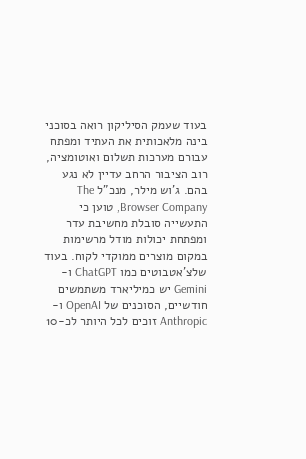בעוד שעמק הסיליקון רואה בסוכני בינה מלאכותית את העתיד ומפתח עבורם מערכות תשלום ואוטומציה, רוב הציבור הרחב עדיין לא נגע בהם. ג'וש מילר, מנכ"ל The Browser Company, טוען כי התעשייה סובלת מחשיבת עדר ומפתחת יכולות מודל מרשימות במקום מוצרים ממוקדי לקוח. בעוד שלצ'אטבוטים כמו ChatGPT ו-Gemini יש כמיליארד משתמשים חודשיים, הסוכנים של OpenAI ו-Anthropic זוכים לכל היותר לכ-10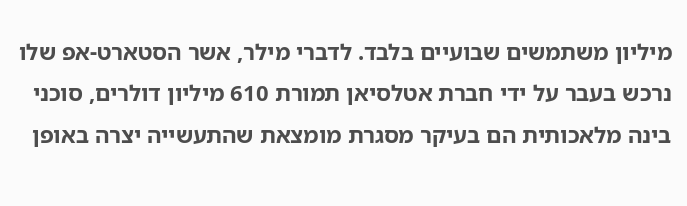מיליון משתמשים שבועיים בלבד. לדברי מילר, אשר הסטארט-אפ שלו נרכש בעבר על ידי חברת אטלסיאן תמורת 610 מיליון דולרים, סוכני בינה מלאכותית הם בעיקר מסגרת מומצאת שהתעשייה יצרה באופן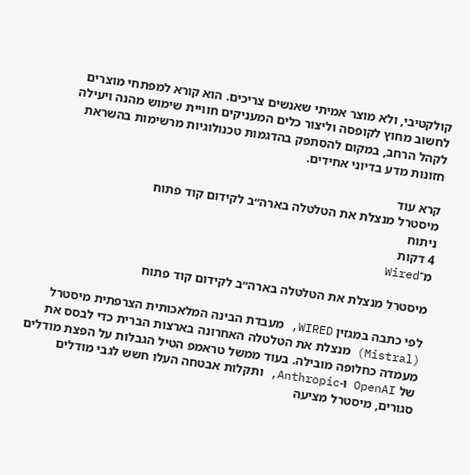קולקטיבי, ולא מוצר אמיתי שאנשים צריכים. הוא קורא למפתחי מוצרים לחשוב מחוץ לקופסה וליצור כלים המעניקים חוויית שימוש מהנה ויעילה לקהל הרחב, במקום להסתפק בהדגמות טכנולוגיות מרשימות בהשראת חזונות מדע בדיוני אחידים.

קרא עוד
מיסטרל מנצלת את הטלטלה בארה״ב לקידום קוד פתוח
ניתוח
4 דקות
מ־Wired

מיסטרל מנצלת את הטלטלה בארה״ב לקידום קוד פתוח

לפי כתבה במגזין WIRED, מעבדת הבינה המלאכותית הצרפתית מיסטרל (Mistral) מנצלת את הטלטלה האחרונה בארצות הברית כדי לבסס את מעמדה כחלופה מובילה. בעוד ממשל טראמפ הטיל הגבלות על הפצת מודלים של OpenAI ו-Anthropic, ותקלות אבטחה העלו חשש לגבי מודלים סגורים, מיסטרל מציעה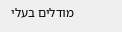מודלים בעלי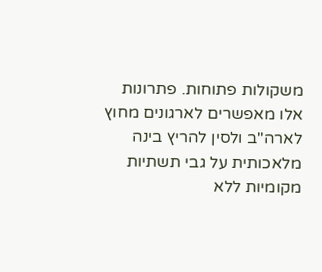משקולות פתוחות. פתרונות אלו מאפשרים לארגונים מחוץ לארה"ב ולסין להריץ בינה מלאכותית על גבי תשתיות מקומיות ללא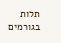תלות בגורמים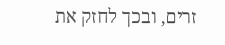זרים, ובכך לחזק את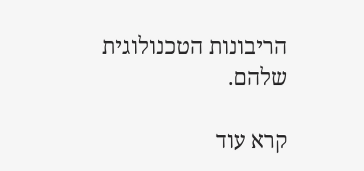הריבונות הטכנולוגית שלהם.

קרא עוד